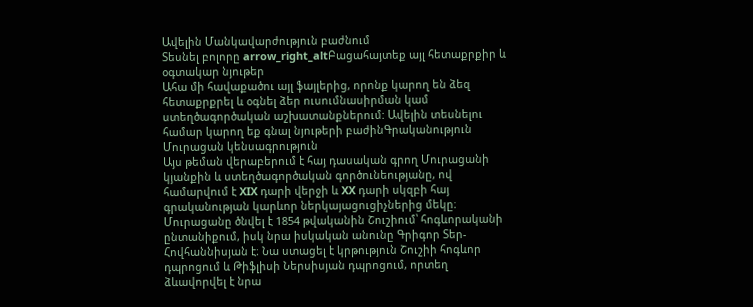Ավելին Մանկավարժություն բաժնում
Տեսնել բոլորը arrow_right_altԲացահայտեք այլ հետաքրքիր և օգտակար նյութեր
Ահա մի հավաքածու այլ ֆայլերից, որոնք կարող են ձեզ հետաքրքրել և օգնել ձեր ուսումնասիրման կամ ստեղծագործական աշխատանքներում: Ավելին տեսնելու համար կարող եք գնալ նյութերի բաժինԳրականություն
Մուրացան կենսագրություն
Այս թեման վերաբերում է հայ դասական գրող Մուրացանի կյանքին և ստեղծագործական գործունեությանը, ով համարվում է XIX դարի վերջի և XX դարի սկզբի հայ գրականության կարևոր ներկայացուցիչներից մեկը։ Մուրացանը ծնվել է 1854 թվականին Շուշիում՝ հոգևորականի ընտանիքում, իսկ նրա իսկական անունը Գրիգոր Տեր-Հովհաննիսյան է։ Նա ստացել է կրթություն Շուշիի հոգևոր դպրոցում և Թիֆլիսի Ներսիսյան դպրոցում, որտեղ ձևավորվել է նրա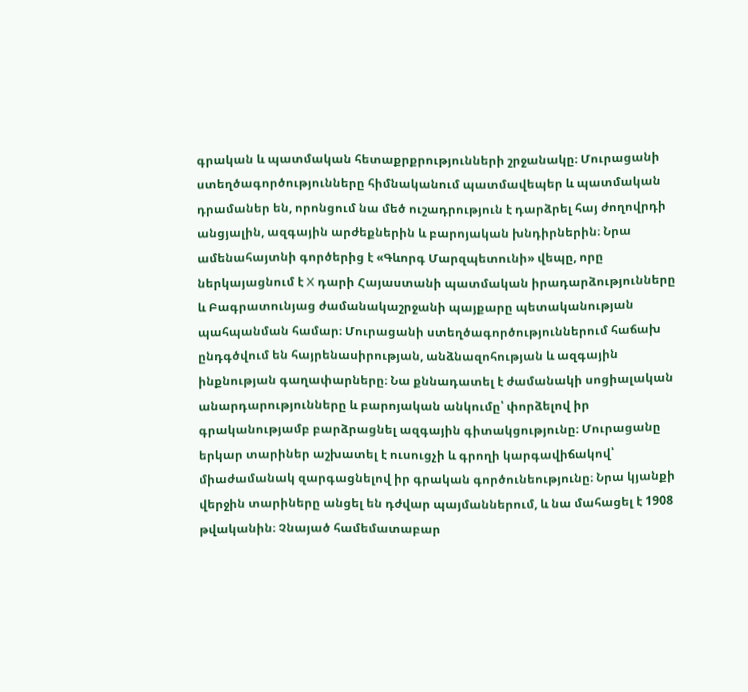գրական և պատմական հետաքրքրությունների շրջանակը։ Մուրացանի ստեղծագործությունները հիմնականում պատմավեպեր և պատմական դրամաներ են, որոնցում նա մեծ ուշադրություն է դարձրել հայ ժողովրդի անցյալին, ազգային արժեքներին և բարոյական խնդիրներին։ Նրա ամենահայտնի գործերից է «Գևորգ Մարզպետունի» վեպը, որը ներկայացնում է X դարի Հայաստանի պատմական իրադարձությունները և Բագրատունյաց ժամանակաշրջանի պայքարը պետականության պահպանման համար։ Մուրացանի ստեղծագործություններում հաճախ ընդգծվում են հայրենասիրության, անձնազոհության և ազգային ինքնության գաղափարները։ Նա քննադատել է ժամանակի սոցիալական անարդարությունները և բարոյական անկումը՝ փորձելով իր գրականությամբ բարձրացնել ազգային գիտակցությունը։ Մուրացանը երկար տարիներ աշխատել է ուսուցչի և գրողի կարգավիճակով՝ միաժամանակ զարգացնելով իր գրական գործունեությունը։ Նրա կյանքի վերջին տարիները անցել են դժվար պայմաններում, և նա մահացել է 1908 թվականին։ Չնայած համեմատաբար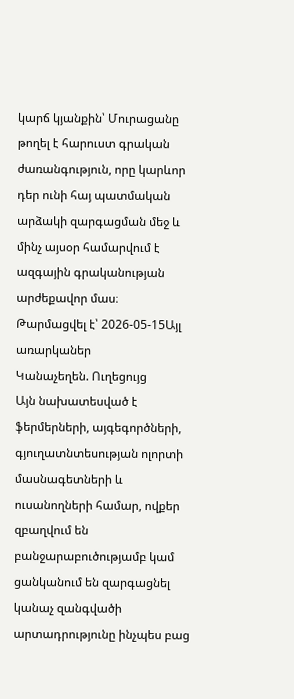կարճ կյանքին՝ Մուրացանը թողել է հարուստ գրական ժառանգություն, որը կարևոր դեր ունի հայ պատմական արձակի զարգացման մեջ և մինչ այսօր համարվում է ազգային գրականության արժեքավոր մաս։
Թարմացվել է՝ 2026-05-15Այլ առարկաներ
Կանաչեղեն. Ուղեցույց
Այն նախատեսված է ֆերմերների, այգեգործների, գյուղատնտեսության ոլորտի մասնագետների և ուսանողների համար, ովքեր զբաղվում են բանջարաբուծությամբ կամ ցանկանում են զարգացնել կանաչ զանգվածի արտադրությունը ինչպես բաց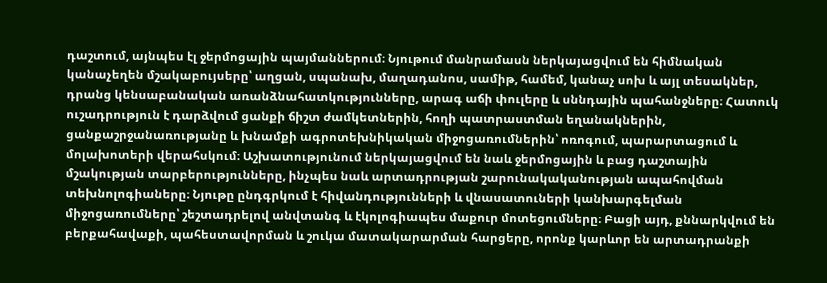դաշտում, այնպես էլ ջերմոցային պայմաններում։ Նյութում մանրամասն ներկայացվում են հիմնական կանաչեղեն մշակաբույսերը՝ աղցան, սպանախ, մաղադանոս, սամիթ, համեմ, կանաչ սոխ և այլ տեսակներ, դրանց կենսաբանական առանձնահատկությունները, արագ աճի փուլերը և սննդային պահանջները։ Հատուկ ուշադրություն է դարձվում ցանքի ճիշտ ժամկետներին, հողի պատրաստման եղանակներին, ցանքաշրջանառությանը և խնամքի ագրոտեխնիկական միջոցառումներին՝ ոռոգում, պարարտացում և մոլախոտերի վերահսկում։ Աշխատությունում ներկայացվում են նաև ջերմոցային և բաց դաշտային մշակության տարբերությունները, ինչպես նաև արտադրության շարունակականության ապահովման տեխնոլոգիաները։ Նյութը ընդգրկում է հիվանդությունների և վնասատուների կանխարգելման միջոցառումները՝ շեշտադրելով անվտանգ և էկոլոգիապես մաքուր մոտեցումները։ Բացի այդ, քննարկվում են բերքահավաքի, պահեստավորման և շուկա մատակարարման հարցերը, որոնք կարևոր են արտադրանքի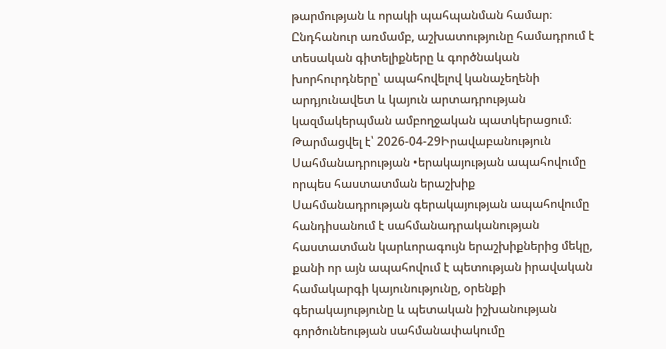թարմության և որակի պահպանման համար։ Ընդհանուր առմամբ, աշխատությունը համադրում է տեսական գիտելիքները և գործնական խորհուրդները՝ ապահովելով կանաչեղենի արդյունավետ և կայուն արտադրության կազմակերպման ամբողջական պատկերացում։
Թարմացվել է՝ 2026-04-29Իրավաբանություն
Սահմանադրության •երակայության ապահովումը որպես հաստատման երաշխիք
Սահմանադրության գերակայության ապահովումը հանդիսանում է սահմանադրականության հաստատման կարևորագույն երաշխիքներից մեկը, քանի որ այն ապահովում է պետության իրավական համակարգի կայունությունը, օրենքի գերակայությունը և պետական իշխանության գործունեության սահմանափակումը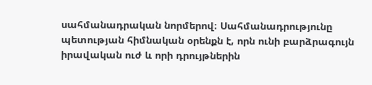սահմանադրական նորմերով։ Սահմանադրությունը պետության հիմնական օրենքն է, որն ունի բարձրագույն իրավական ուժ և որի դրույթներին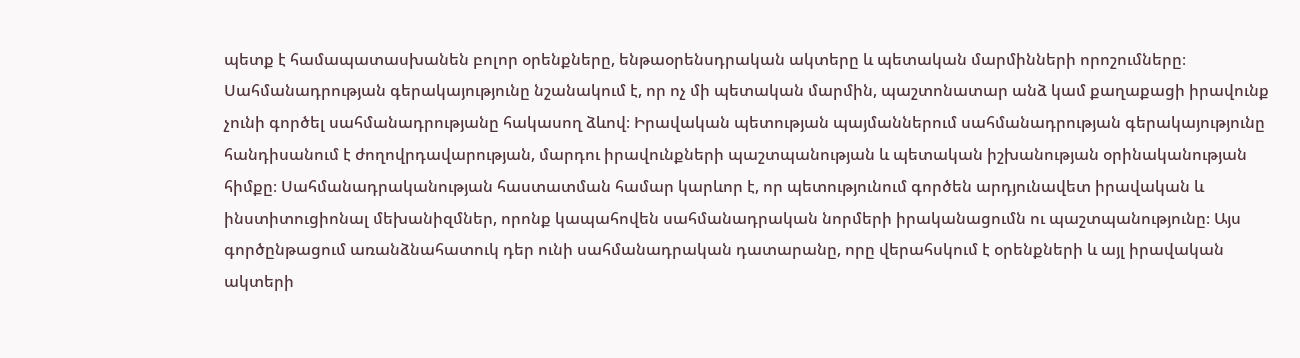պետք է համապատասխանեն բոլոր օրենքները, ենթաօրենսդրական ակտերը և պետական մարմինների որոշումները։ Սահմանադրության գերակայությունը նշանակում է, որ ոչ մի պետական մարմին, պաշտոնատար անձ կամ քաղաքացի իրավունք չունի գործել սահմանադրությանը հակասող ձևով։ Իրավական պետության պայմաններում սահմանադրության գերակայությունը հանդիսանում է ժողովրդավարության, մարդու իրավունքների պաշտպանության և պետական իշխանության օրինականության հիմքը։ Սահմանադրականության հաստատման համար կարևոր է, որ պետությունում գործեն արդյունավետ իրավական և ինստիտուցիոնալ մեխանիզմներ, որոնք կապահովեն սահմանադրական նորմերի իրականացումն ու պաշտպանությունը։ Այս գործընթացում առանձնահատուկ դեր ունի սահմանադրական դատարանը, որը վերահսկում է օրենքների և այլ իրավական ակտերի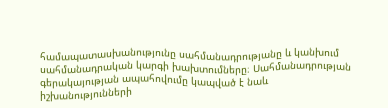համապատասխանությունը սահմանադրությանը և կանխում սահմանադրական կարգի խախտումները։ Սահմանադրության գերակայության ապահովումը կապված է նաև իշխանությունների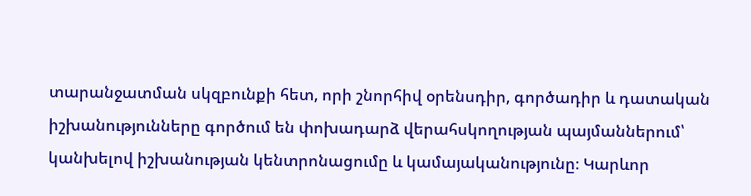տարանջատման սկզբունքի հետ, որի շնորհիվ օրենսդիր, գործադիր և դատական իշխանությունները գործում են փոխադարձ վերահսկողության պայմաններում՝ կանխելով իշխանության կենտրոնացումը և կամայականությունը։ Կարևոր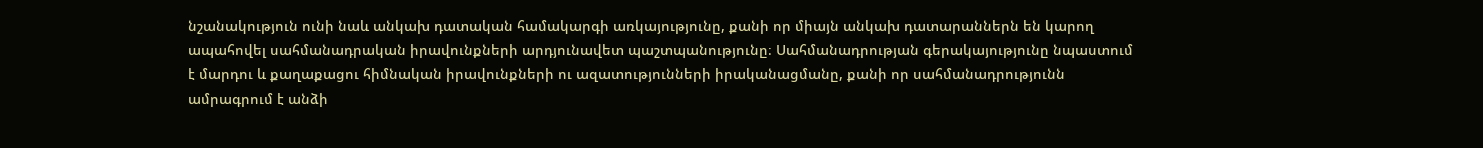նշանակություն ունի նաև անկախ դատական համակարգի առկայությունը, քանի որ միայն անկախ դատարաններն են կարող ապահովել սահմանադրական իրավունքների արդյունավետ պաշտպանությունը։ Սահմանադրության գերակայությունը նպաստում է մարդու և քաղաքացու հիմնական իրավունքների ու ազատությունների իրականացմանը, քանի որ սահմանադրությունն ամրագրում է անձի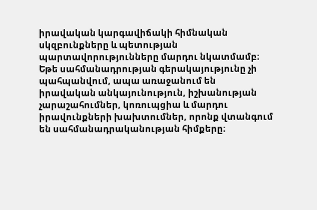իրավական կարգավիճակի հիմնական սկզբունքները և պետության պարտավորությունները մարդու նկատմամբ։ Եթե սահմանադրության գերակայությունը չի պահպանվում, ապա առաջանում են իրավական անկայունություն, իշխանության չարաշահումներ, կոռուպցիա և մարդու իրավունքների խախտումներ, որոնք վտանգում են սահմանադրականության հիմքերը։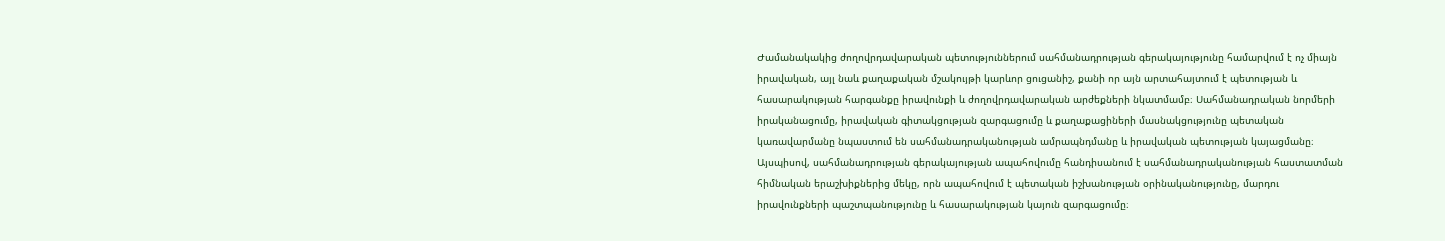Ժամանակակից ժողովրդավարական պետություններում սահմանադրության գերակայությունը համարվում է ոչ միայն իրավական, այլ նաև քաղաքական մշակույթի կարևոր ցուցանիշ, քանի որ այն արտահայտում է պետության և հասարակության հարգանքը իրավունքի և ժողովրդավարական արժեքների նկատմամբ։ Սահմանադրական նորմերի իրականացումը, իրավական գիտակցության զարգացումը և քաղաքացիների մասնակցությունը պետական կառավարմանը նպաստում են սահմանադրականության ամրապնդմանը և իրավական պետության կայացմանը։ Այսպիսով, սահմանադրության գերակայության ապահովումը հանդիսանում է սահմանադրականության հաստատման հիմնական երաշխիքներից մեկը, որն ապահովում է պետական իշխանության օրինականությունը, մարդու իրավունքների պաշտպանությունը և հասարակության կայուն զարգացումը։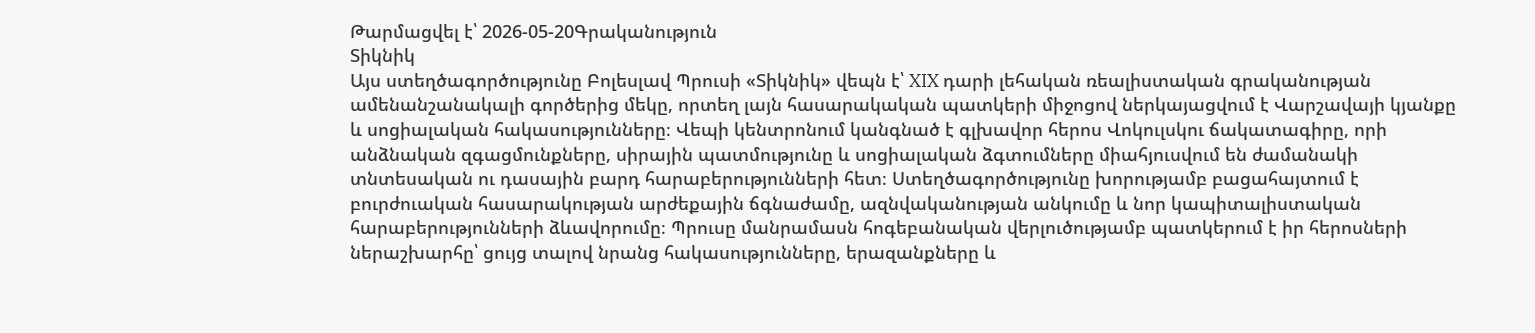Թարմացվել է՝ 2026-05-20Գրականություն
Տիկնիկ
Այս ստեղծագործությունը Բոլեսլավ Պրուսի «Տիկնիկ» վեպն է՝ XIX դարի լեհական ռեալիստական գրականության ամենանշանակալի գործերից մեկը, որտեղ լայն հասարակական պատկերի միջոցով ներկայացվում է Վարշավայի կյանքը և սոցիալական հակասությունները։ Վեպի կենտրոնում կանգնած է գլխավոր հերոս Վոկուլսկու ճակատագիրը, որի անձնական զգացմունքները, սիրային պատմությունը և սոցիալական ձգտումները միահյուսվում են ժամանակի տնտեսական ու դասային բարդ հարաբերությունների հետ։ Ստեղծագործությունը խորությամբ բացահայտում է բուրժուական հասարակության արժեքային ճգնաժամը, ազնվականության անկումը և նոր կապիտալիստական հարաբերությունների ձևավորումը։ Պրուսը մանրամասն հոգեբանական վերլուծությամբ պատկերում է իր հերոսների ներաշխարհը՝ ցույց տալով նրանց հակասությունները, երազանքները և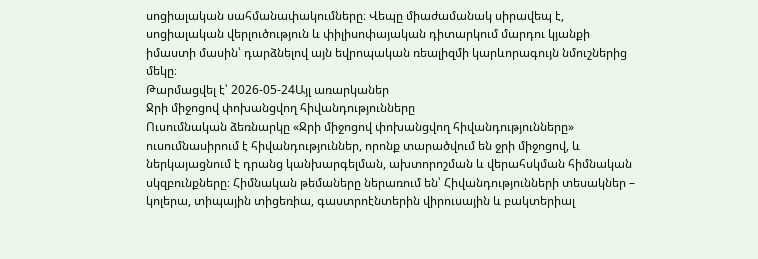սոցիալական սահմանափակումները։ Վեպը միաժամանակ սիրավեպ է, սոցիալական վերլուծություն և փիլիսոփայական դիտարկում մարդու կյանքի իմաստի մասին՝ դարձնելով այն եվրոպական ռեալիզմի կարևորագույն նմուշներից մեկը։
Թարմացվել է՝ 2026-05-24Այլ առարկաներ
Ջրի միջոցով փոխանցվող հիվանդությունները
Ուսումնական ձեռնարկը «Ջրի միջոցով փոխանցվող հիվանդությունները» ուսումնասիրում է հիվանդություններ, որոնք տարածվում են ջրի միջոցով, և ներկայացնում է դրանց կանխարգելման, ախտորոշման և վերահսկման հիմնական սկզբունքները։ Հիմնական թեմաները ներառում են՝ Հիվանդությունների տեսակներ – կոլերա, տիպային տիցեռիա, գաստրոէնտերին վիրուսային և բակտերիալ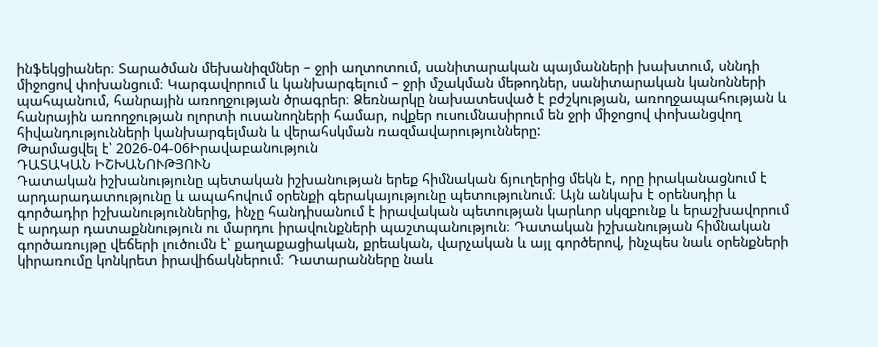ինֆեկցիաներ։ Տարածման մեխանիզմներ – ջրի աղտոտում, սանիտարական պայմանների խախտում, սննդի միջոցով փոխանցում։ Կարգավորում և կանխարգելում – ջրի մշակման մեթոդներ, սանիտարական կանոնների պահպանում, հանրային առողջության ծրագրեր։ Ձեռնարկը նախատեսված է բժշկության, առողջապահության և հանրային առողջության ոլորտի ուսանողների համար, ովքեր ուսումնասիրում են ջրի միջոցով փոխանցվող հիվանդությունների կանխարգելման և վերահսկման ռազմավարությունները:
Թարմացվել է՝ 2026-04-06Իրավաբանություն
ԴԱՏԱԿԱՆ ԻՇԽԱՆՈՒԹՅՈՒՆ
Դատական իշխանությունը պետական իշխանության երեք հիմնական ճյուղերից մեկն է, որը իրականացնում է արդարադատությունը և ապահովում օրենքի գերակայությունը պետությունում։ Այն անկախ է օրենսդիր և գործադիր իշխանություններից, ինչը հանդիսանում է իրավական պետության կարևոր սկզբունք և երաշխավորում է արդար դատաքննություն ու մարդու իրավունքների պաշտպանություն։ Դատական իշխանության հիմնական գործառույթը վեճերի լուծումն է՝ քաղաքացիական, քրեական, վարչական և այլ գործերով, ինչպես նաև օրենքների կիրառումը կոնկրետ իրավիճակներում։ Դատարանները նաև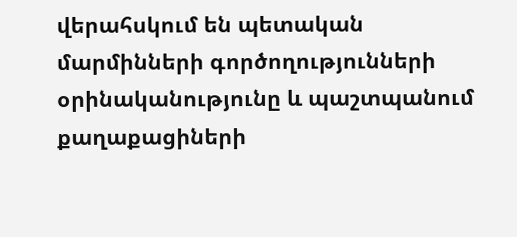վերահսկում են պետական մարմինների գործողությունների օրինականությունը և պաշտպանում քաղաքացիների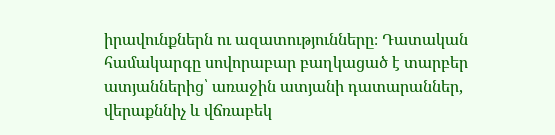իրավունքներն ու ազատությունները։ Դատական համակարգը սովորաբար բաղկացած է տարբեր ատյաններից՝ առաջին ատյանի դատարաններ, վերաքննիչ և վճռաբեկ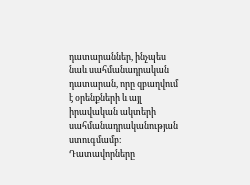դատարաններ, ինչպես նաև սահմանադրական դատարան, որը զբաղվում է օրենքների և այլ իրավական ակտերի սահմանադրականության ստուգմամբ։ Դատավորները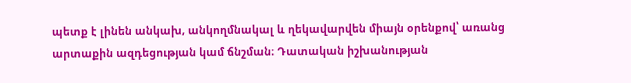պետք է լինեն անկախ, անկողմնակալ և ղեկավարվեն միայն օրենքով՝ առանց արտաքին ազդեցության կամ ճնշման։ Դատական իշխանության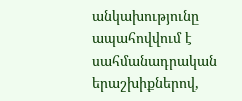անկախությունը ապահովվում է սահմանադրական երաշխիքներով,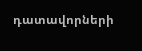դատավորների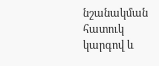նշանակման հատուկ կարգով և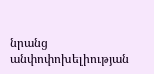նրանց անփոփոխելիության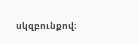սկզբունքով։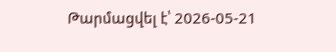Թարմացվել է՝ 2026-05-21